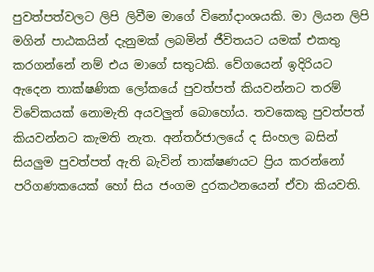පුවත්පත්වලට ලිපි ලිවීම මාගේ විනෝදාංශයකි. මා ලියන ලිපි මගින් පාඨකයින් දැනුමක් ලබමින් ජීවිතයට යමක් එකතු කරගන්නේ නම් එය මාගේ සතුටකි. වේගයෙන් ඉදිරියට ඇදෙන තාක්ෂණික ලෝකයේ පුවත්පත් කියවන්නට තරම් විවේකයක් නොමැති අයවලුන් බොහෝය. තවකෙකු පුවත්පත් කියවන්නට කැමති නැත. අන්තර්ජාලයේ ද සිංහල බසින් සියලුම පුවත්පත් ඇති බැවින් තාක්ෂණයට ප්‍රිය කරන්නෝ පරිගණකයෙක් හෝ සිය ජංගම දුරකථනයෙන් ඒවා කියවති.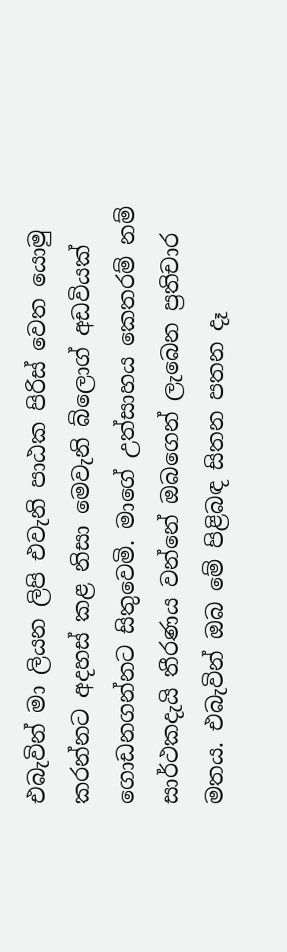එබැවින් මා ලියන ලිපි එවැනි පාඨක පිරිස් වෙත යොමු කරන්නට අදහස් කළ නිසා මෙවැනි බ්ලොග් අඩවියක් ගොඩනගන්නට සිතුවෙමි. මාගේ උත්සාහය කෙතරම් නම් සාර්ථකදැයි තීරණය වන්නේ ඔබගෙන් ලැබෙන ප්‍රතිචාර මතය. එබැවින් ඔබ මේ පිළිබඳ සිතන පතන දෑ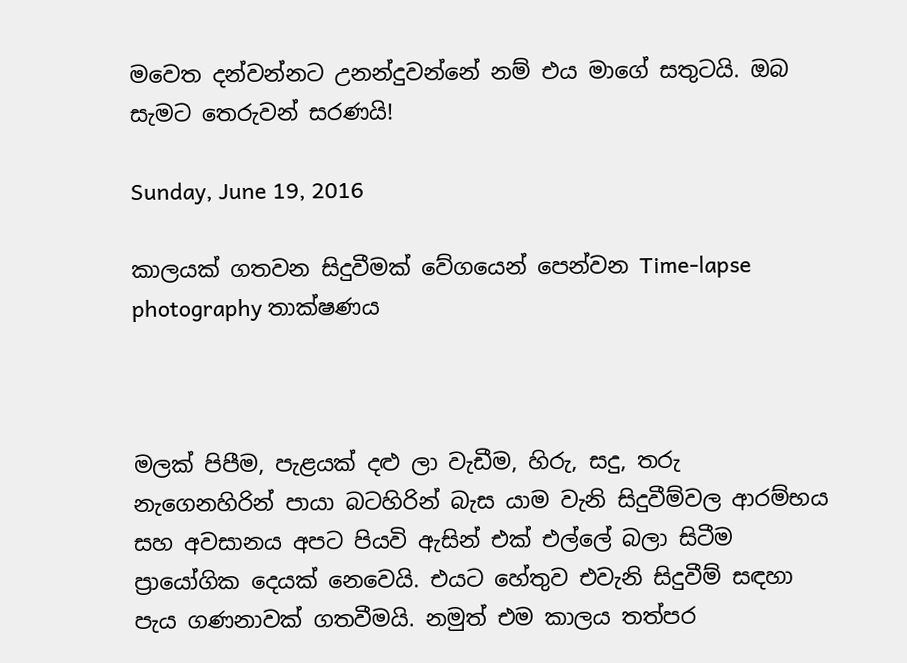මවෙත දන්වන්නට උනන්දුවන්නේ නම් එය මාගේ සතුටයි. ඔබ සැමට තෙරුවන් සරණයි!

Sunday, June 19, 2016

කාලයක් ගතවන සිදුවීමක් වේගයෙන් පෙන්වන Time-lapse photography තාක්ෂණය



මලක් පිපීම, පැළයක් දළු ලා වැඩීම, හිරු, සදු, තරු නැගෙනහිරින් පායා බටහිරින් බැස යාම වැනි සිදුවීම්වල ආරම්භය සහ අවසානය අපට පියවි ඇසින් එක් එල්ලේ බලා සිටීම ප්‍රායෝගික දෙයක් නෙවෙයි. එයට හේතුව එවැනි සිදුවීම් සඳහා පැය ගණනාවක් ගතවීමයි. නමුත් එම කාලය තත්පර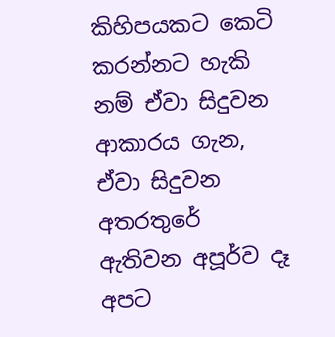කිහිපයකට කෙටි කරන්නට හැකි නම් ඒවා සිදුවන ආකාරය ගැන, ඒවා සිදුවන අතරතුරේ ඇතිවන අපූර්ව දෑ අපට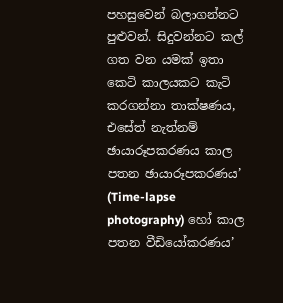පහසුවෙන් බලාගන්නට පුළුවන්. සිදුවන්නට කල් ගත වන යමක් ඉතා කෙටි කාලයකට කැටි කරගන්නා තාක්ෂණය, එසේත් නැත්නම් ඡායාරූපකරණය කාල පතන ඡායාරූපකරණය’ (Time-lapse photography) හෝ කාල පතන වීඩියෝකරණය’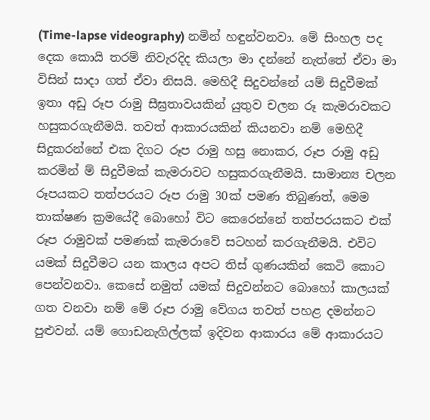(Time-lapse videography) නමින් හඳුන්වනවා. මේ සිංහල පද දෙක කොයි තරම් නිවැරදිද කියලා මා දන්නේ නැත්තේ ඒවා මා විසින් සාදා ගත් ඒවා නිසයි. මෙහිදී සිදුවන්නේ යම් සිදුවීමක් ඉතා අඩු රූප රාමු සීඝ්‍රතාවයකින් යුතුව චලන රූ කැමරාවකට හසුකරගැනීමයි. තවත් ආකාරයකින් කියනවා නම් මෙහිදී සිදුකරන්නේ එක දිගට රූප රාමු හසු නොකර, රූප රාමු අඩු කරමින් ම් සිදුවීමක් කැමරාවට හසුකරගැනීමයි. සාමාන්‍ය චලන රූපයකට තත්පරයට රූප රාමු 30ක් පමණ තිබුණත්, මෙම තාක්ෂණ ක්‍රමයේදී බොහෝ විට කෙරෙන්නේ තත්පරයකට එක් රූප රාමුවක් පමණක් කැමරාවේ සටහන් කරගැනීමයි. එවිට යමක් සිදුවීමට යන කාලය අපට තිස් ගුණයකින් කෙටි කොට පෙන්වනවා. කෙසේ නමුත් යමක් සිදුවන්නට බොහෝ කාලයක් ගත වනවා නම් මේ රූප රාමු වේගය තවත් පහළ දමන්නට පුළුවන්. යම් ගොඩනැගිල්ලක් ඉදිවන ආකාරය මේ ආකාරයට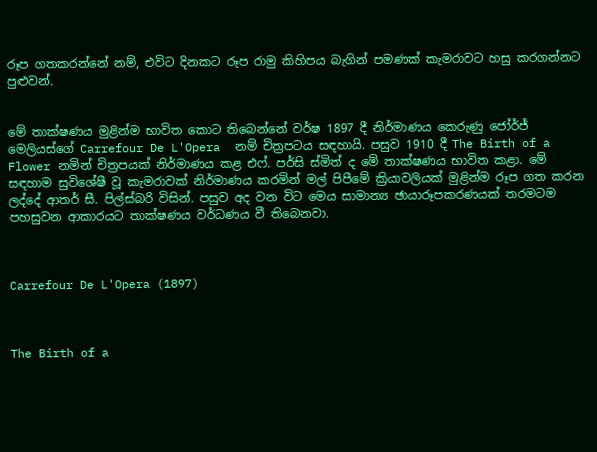රූප ගතකරන්නේ නම්, එවිට දිනකට රූප රාමු කිහිපය බැගින් පමණක් කැමරාවට හසු කරගන්නට පුළුවන්.


මේ තාක්ෂණය මුළින්ම භාවිත කොට තිබෙන්නේ වර්ෂ 1897 දී නිර්මාණය කෙරුණු ජෝර්ජ් මෙලියස්ගේ Carrefour De L'Opera  නම් චිත්‍රපටය සඳහායි. පසුව 1910 දී The Birth of a Flower නමින් චිත්‍රපයක් නිර්මාණය කළ එෆ්. පර්සි ස්මිත් ද මේ තාක්ෂණය භාවිත කළා. මේ සඳහාම සුවිශේෂී වූ කැමරාවක් නිර්මාණය කරමින් මල් පිපීමේ ක්‍රියාවලියක් මුළින්ම රූප ගත කරන ලද්දේ ආතර් සී. පිල්ස්බරි විසින්. පසුව අද වන විට මෙය සාමාන්‍ය ඡායාරූපකරණයක් තරමටම පහසුවන ආකාරයට තාක්ෂණය වර්ධණය වී තිබෙනවා.



Carrefour De L'Opera (1897)



The Birth of a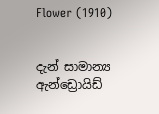Flower (1910)


දැන් සාමාන්‍ය ඇන්ඩ්‍රොයිඩ්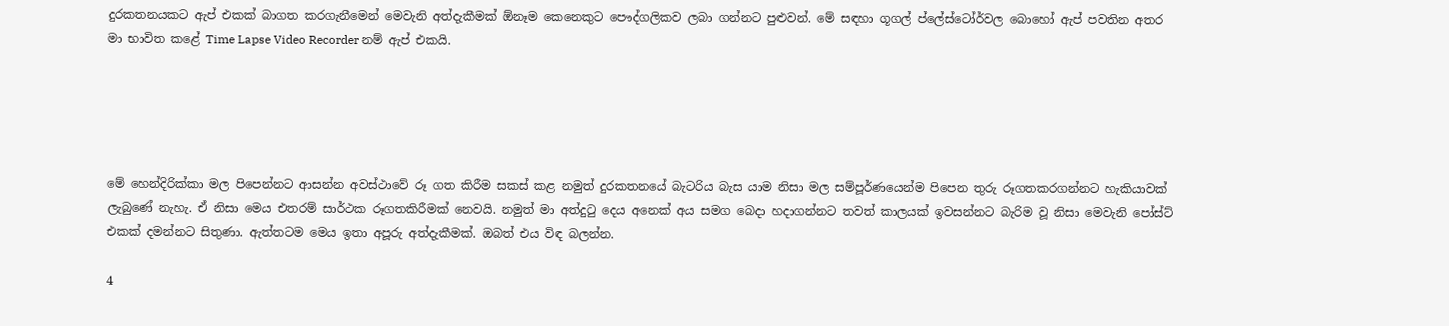දුරකතනයකට ඇප් එකක් බාගත කරගැනීමෙන් මෙවැනි අත්දැකීමක් ඕනෑම කෙනෙකුට පෞද්ගලිකව ලබා ගන්නට පුළුවන්. මේ සඳහා ගූගල් ප්ලේස්ටෝර්වල බොහෝ ඇප් පවතින අතර මා භාවිත කළේ Time Lapse Video Recorder නම් ඇප් එකයි.





මේ හෙන්දිරික්කා මල පිපෙන්නට ආසන්න අවස්ථාවේ රූ ගත කිරීම සකස් කළ නමුත් දුරකතනයේ බැටරිය බැස යාම නිසා මල සම්පූර්ණයෙන්ම පිපෙන තුරු රූගතකරගන්නට හැකියාවක් ලැබුණේ නැහැ. ඒ නිසා මෙය එතරම් සාර්ථක රූගතකිරීමක් නෙවයි. නමුත් මා අත්දුටු දෙය අනෙක් අය සමග බෙදා හදාගන්නට තවත් කාලයක් ඉවසන්නට බැරිම වූ නිසා මෙවැනි පෝස්ට් එකක් දමන්නට සිතුණා. ඇත්තටම මෙය ඉතා අපූරු අත්දැකීමක්. ඔබත් එය විඳ බලන්න.

4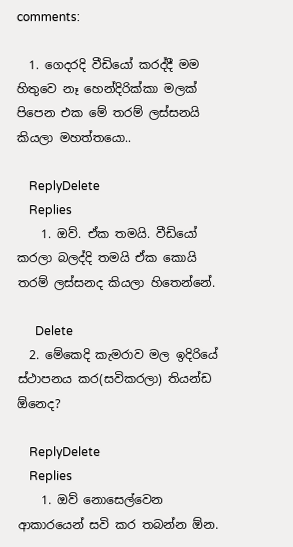comments:

  1. ගෙදරදි වීඩියෝ කරද්දී මම හිතුවෙ නෑ හෙන්දිරික්කා මලක් පිපෙන එක මේ තරම් ලස්සනයි කියලා මහත්තයො..

    ReplyDelete
    Replies
    1. ඔව්. ඒක තමයි. වීඩියෝ කරලා බලද්දි තමයි ඒක කොයි තරම් ලස්සනද කියලා හිතෙන්නේ.

      Delete
  2. මේකෙදි කැමරාව මල ඉදිරියේ ස්ථාපනය කර(සවිකරලා) තියන්ඩ ඕනෙද?

    ReplyDelete
    Replies
    1. ඔව් නොසෙල්වෙන ආකාරයෙන් සවි කර තබන්න ඕන.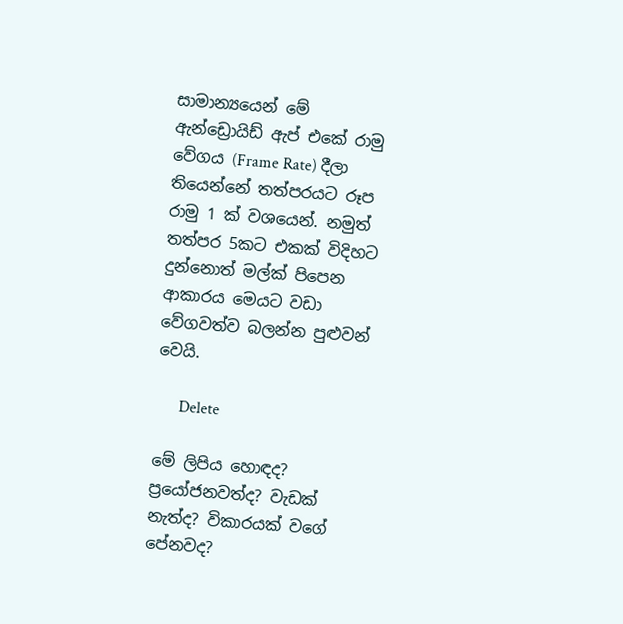සාමාන්‍යයෙන් මේ ඇන්ඩ්‍රොයිඩ් ඇප් එකේ රාමු වේගය (Frame Rate) දීලා තියෙන්නේ තත්පරයට රූප රාමු 1 ක් වශයෙන්. නමුත් තත්පර 5කට එකක් විදිහට දුන්නොත් මල්ක් පිපෙන ආකාරය මෙයට වඩා වේගවත්ව බලන්න පුළුවන් වෙයි.

      Delete

මේ ලිපිය හොඳද? ප්‍රයෝජනවත්ද? වැඩක් නැත්ද? විකාරයක් වගේ පේනවද?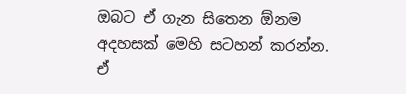ඔබට ඒ ගැන සිතෙන ඕනම අදහසක් මෙහි සටහන් කරන්න.
ඒ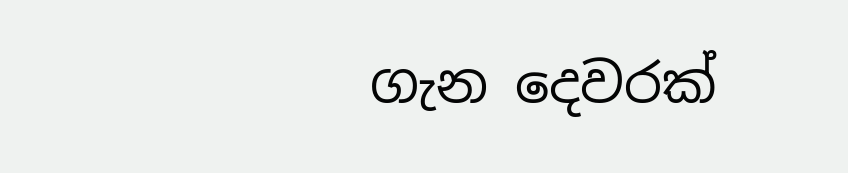ගැන දෙවරක්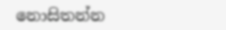නොසිතන්න